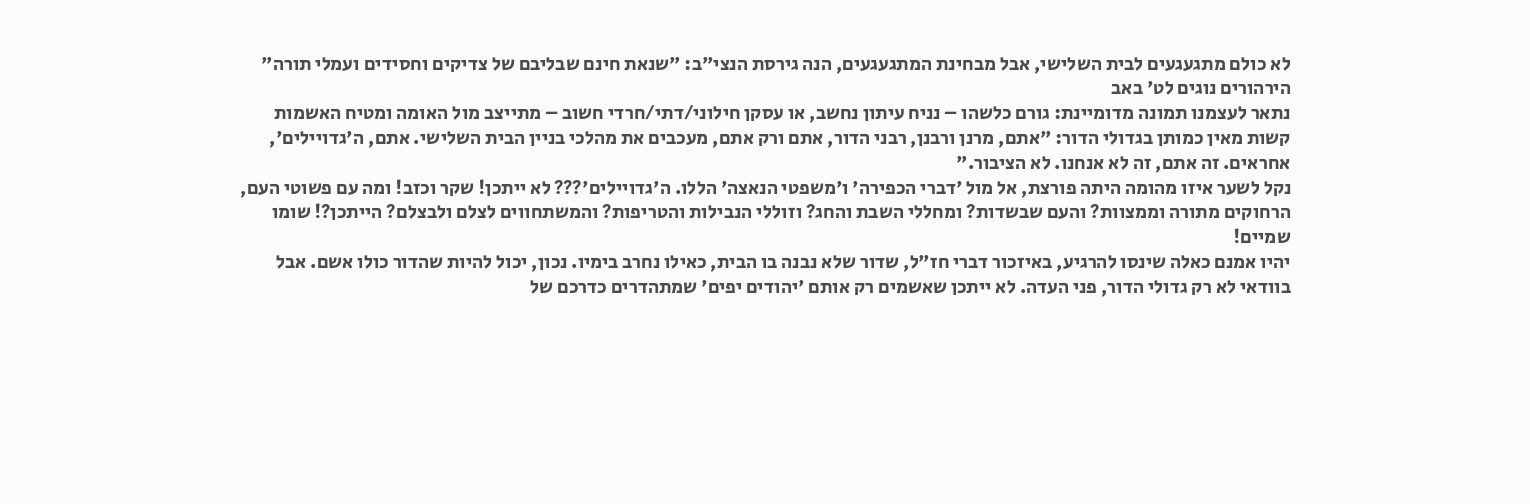לא כולם מתגעגעים לבית השלישי, אבל מבחינת המתגעגעים, הנה גירסת הנצי"ב: "שנאת חינם שבליבם של צדיקים וחסידים ועמלי תורה"
הירהורים נוגים לט' באב
נתאר לעצמנו תמונה מדומיינת: גורם כלשהו – נניח עיתון נחשב, או עסקן חילוני/דתי/חרדי חשוב – מתייצב מול האומה ומטיח האשמות קשות מאין כמותן בגדולי הדור: "אתם, מרנן ורבנן, רבני הדור, אתם ורק אתם, מעכבים את מהלכי בניין הבית השלישי. אתם, ה'גדויילים', אחראים. זה אתם, זה לא אנחנו. לא הציבור."
נקל לשער איזו מהומה היתה פורצת, אל מול 'דברי הכפירה' ו'משפטי הנאצה' הללו. ה'גדויילים'??? לא ייתכן! שקר וכזב! ומה עם פשוטי העם, הרחוקים מתורה וממצוות? והעם שבשדות? ומחללי השבת והחג? וזוללי הנבילות והטריפות? והמשתחווים לצלם ולבצלם? הייתכן?! שומו שמיים!
יהיו אמנם כאלה שינסו להרגיע, באיזכור דברי חז"ל, שדור שלא נבנה בו הבית, כאילו נחרב בימיו. נכון, יכול להיות שהדור כולו אשם. אבל בוודאי לא רק גדולי הדור, פני העדה. לא ייתכן שאשמים רק אותם 'יהודים יפים' שמתהדרים כדרכם של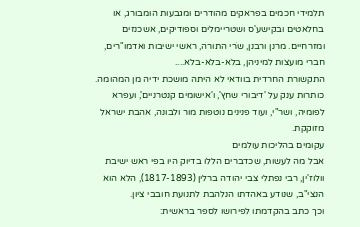תלמידי חכמים בפראקים מהודרים ומגבעות הומבורג, או בחלאטים ובקישע'ס ושטריימלים וספודיקים, אשכנזים ומזרחיים. מרנן ורבנן, שֹרי התורה, ראשי ישיבות ואדמו"רים, חברי מועצות למיניהן, בלא-בלא-בלא....
התקשורת החרדית בוודאי לא היתה מושכת ידיה מן המהומה. כותרות ענק על 'דיבורי שחץ', ו'אישומים קנטרניים', ועפרא לפומיה, ושר"י, ועוד פנינים נוטפות מור ולבונה, אהבת ישראל מזוקקת.
עקומים בהליכות עולמים
אבל מה לעשות, שכדברים הללו בדיוק היו בפי ראש ישיבת וולוז'ין, רבי נפתלי צבי יהודה ברלין (1817-1893), הלא הוא הנצי"ב, שנודע באהדתו הנלהבת לתנועת חובבי ציון.
וכך כתב בהקדמתו לפירושו לספר בראשית: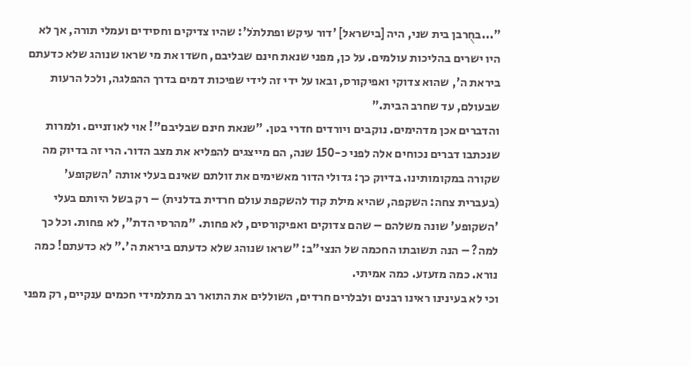"...בחֻרבן בית שני, היה [בישראל] 'דור עיקש ופתלתֹל': שהיו צדיקים וחסידים ועמלי תורה, אך לא היו ישרים בהליכות עולמים. על כן, מפני שנאת חינם שבליבם, חשדו את מי שראו שנוהג שלא כדעתם ביראת ה', שהוא צדוקי ואפיקורס, ובאו על ידי זה לידי שפיכות דמים בדרך ההפלגה, ולכל הרעות שבעולם, עד שחרב הבית."
והדברים אכן מדהימים. נוקבים ויורדים חדרי בטן. "שנאת חינם שבליבם"! אוי לאוזניים. ולמרות שנכתבו דברים נכוחים אלה לפני כ-150 שנה, הם מייצגים להפליא את מצב הדור. הרי זה בדיוק מה שקורה במקומותינו. בדיוק כך: גדולי הדור מאשימים את זולתם שאינם בעלי אותה 'השקופע' (בעברית צחה: השקפה, שהיא מילת קוד להשקפת עולם חרדית בדלנית) – רק בשל היותם בעלי 'השקופע' שונה משלהם – שהם צדוקים ואפיקורסים, לא פחות. "מהרסי הדת", לא פחות. וכל כך למה? – הנה תשובתו החכמה של הנצי"ב: "שראו שנוהג שלא כדעתם ביראת ה'." לא כדעתם! כמה נורא. כמה מזעזע. כמה אמיתי.
וכי לא בעינינו ראינו רבנים ולבלרים חרדים, השוללים את התואר רב מתלמידי חכמים ענקיים, רק מפני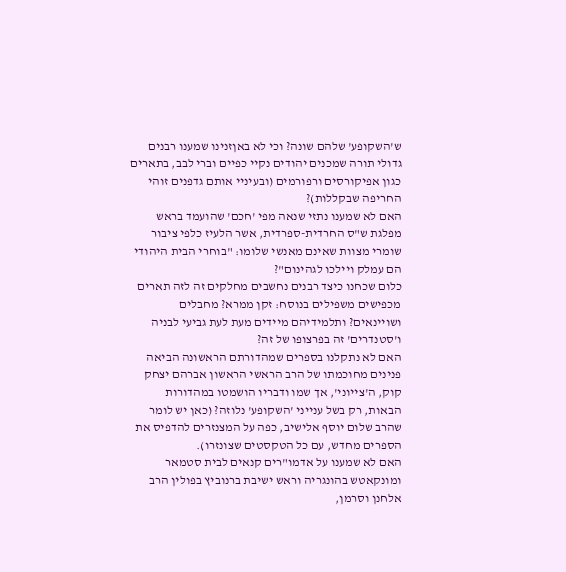ש'השקופע' שלהם שונה? וכי לא באןזנינו שמענו רבנים גדולי תורה שמכנים יהודים נקיי כפיים וברי לבב, בתארים כגון אפיקורסים ורפורמים (ובעיניי אותם גדפנים זוהי החריפה שבקללות)?
האם לא שמענו נתזי שנאה מפי 'חכם' שהועמד בראש מפלגת ש"ס החרדית-ספרדית, אשר הלעיז כלפי ציבור שומרי מצוות שאינם מאנשי שלומו: "בוחרי הבית היהודי הם עמלק ויילכו לגהינום"?
כלום שכחנו כיצד רבנים נחשבים מחלקים זה לזה תארים מכפישים משפילים בנוסח: זקן ממרא? מחבלים ושויינאים? ותלמידיהם מיידים מעת לעת גביעי לבניה ו'סטנדרים' זה בפרצופו של זה?
האם לא נתקלנו בספרים שמהדורתם הראשונה הביאה פנינים מחוכמתו של הרב הראשי הראשון אברהם יצחק קוק, ה'צייוני', אך שמו ודבריו הושמטו במהדורות הבאות, רק בשל ענייני 'השקופע' נלוזה? (כאן יש לומר שהרב שלום יוסף אלישיב, כפה על המצנזרים להדפיס את הספרים מחדש, עם כל הטקסטים שצונזרו).
האם לא שמענו על אדמו"רים קנאים לבית סטמאר ומונקאטש בהונגריה וראש ישיבת ברנוביץ בפולין הרב אלחנן וסרמן,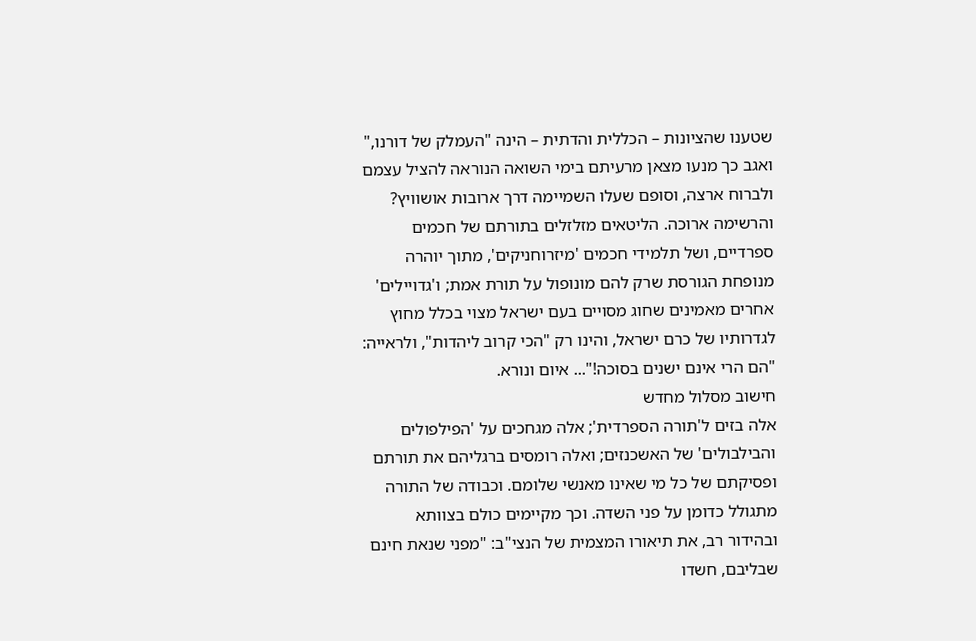שטענו שהציונות – הכללית והדתית – הינה "העמלק של דורנו," ואגב כך מנעו מצאן מרעיתם בימי השואה הנוראה להציל עצמם ולברוח ארצה, וסופם שעלו השמיימה דרך ארובות אושוויץ?
והרשימה ארוכה. הליטאים מזלזלים בתורתם של חכמים ספרדיים, ושל תלמידי חכמים 'מיזרוחניקים', מתוך יוהרה מנופחת הגורסת שרק להם מונופול על תורת אמת; ו'גדויילים' אחרים מאמינים שחוג מסויים בעם ישראל מצוי בכלל מחוץ לגדרותיו של כרם ישראל, והינו רק "הכי קרוב ליהדות", ולראייה: "הם הרי אינם ישנים בסוכה!"... איום ונורא.
חישוב מסלול מחדש
אלה בזים ל'תורה הספרדית'; אלה מגחכים על 'הפילפולים והבילבולים' של האשכנזים; ואלה רומסים ברגליהם את תורתם ופסיקתם של כל מי שאינו מאנשי שלומם. וכבודה של התורה מתגולל כדומן על פני השדה. וכך מקיימים כולם בצוותא ובהידור רב, את תיאורו המצמית של הנצי"ב: "מפני שנאת חינם שבליבם, חשדו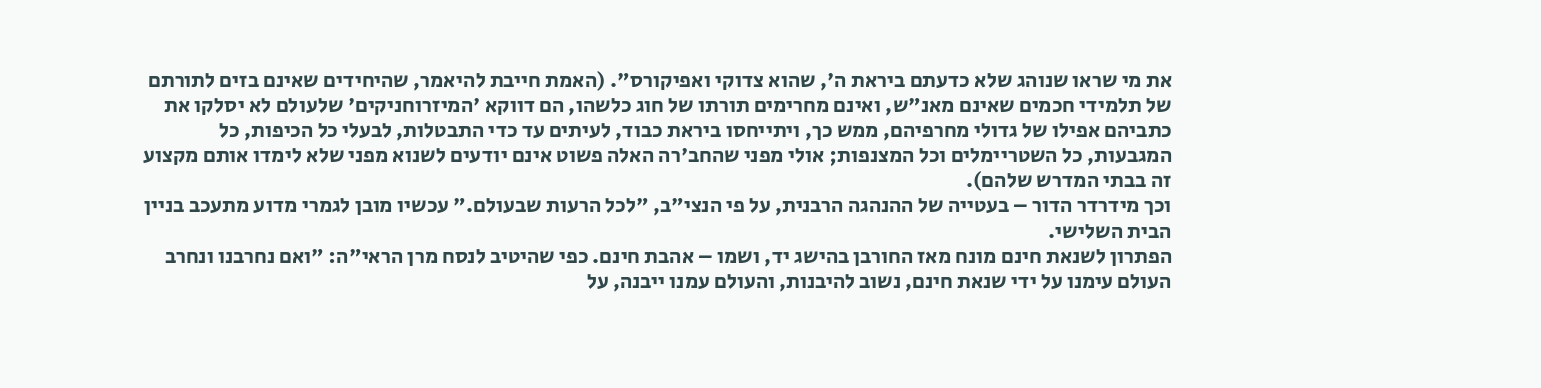את מי שראו שנוהג שלא כדעתם ביראת ה', שהוא צדוקי ואפיקורס". (האמת חייבת להיאמר, שהיחידים שאינם בזים לתורתם של תלמידי חכמים שאינם מאנ"ש, ואינם מחרימים תורתו של חוג כלשהו, הם דווקא 'המיזרוחניקים' שלעולם לא יסלקו את כתביהם אפילו של גדולי מחרפיהם, ממש כך, ויתייחסו ביראת כבוד, לעיתים עד כדי התבטלות, לבעלי כל הכיפות, כל המגבעות, כל השטריימלים וכל המצנפות; אולי מפני שהחב'רה האלה פשוט אינם יודעים לשנוא מפני שלא לימדו אותם מקצוע זה בבתי המדרש שלהם).
וכך מידרדר הדור – בעטייה של ההנהגה הרבנית, על פי הנצי"ב, "לכל הרעות שבעולם." עכשיו מובן לגמרי מדוע מתעכב בניין הבית השלישי.
הפתרון לשנאת חינם מונח מאז החורבן בהישג יד, ושמו – אהבת חינם. כפי שהיטיב לנסח מרן הראי"ה: "ואם נחרבנו ונחרב העולם עימנו על ידי שנאת חינם, נשוב להיבנות, והעולם עמנו ייבנה, על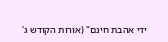ידי אהבת חינם" (אורות הקודש ג'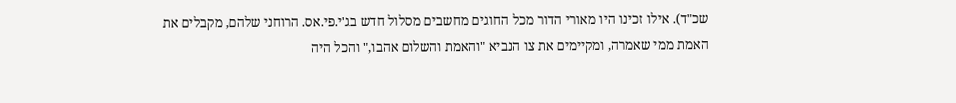שכ"ד). אילו זכינו היו מאורי הדור מכל החוגים מחשבים מסלול חדש בג'י.פי.אס. הרוחני שלהם, מקבלים את האמת ממי שאמרה, ומקיימים את צו הנביא "והאמת והשלום אהבו," והכל היה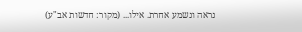נראה ונשמע אחרת. אילו... (מקור: חדשות אב"ע)